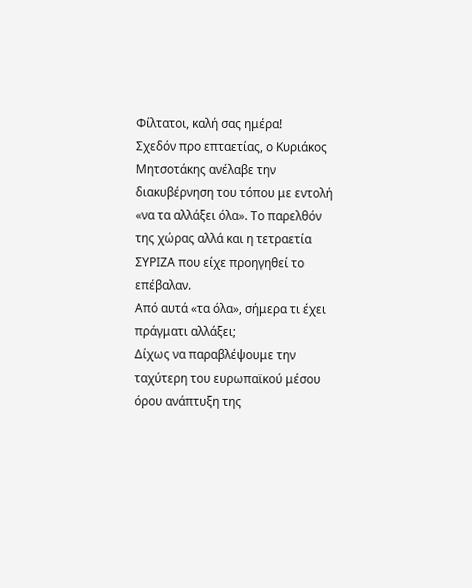Φίλτατοι, καλή σας ημέρα!
Σχεδόν προ επταετίας, ο Κυριάκος Μητσοτάκης ανέλαβε την διακυβέρνηση του τόπου με εντολή «να τα αλλάξει όλα». Το παρελθόν της χώρας αλλά και η τετραετία ΣΥΡΙΖΑ που είχε προηγηθεί το επέβαλαν.
Από αυτά «τα όλα», σήμερα τι έχει πράγματι αλλάξει;
Δίχως να παραβλέψουμε την ταχύτερη του ευρωπαϊκού μέσου όρου ανάπτυξη της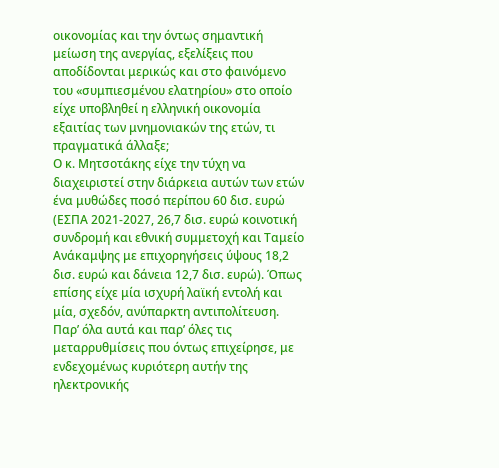οικονομίας και την όντως σημαντική μείωση της ανεργίας, εξελίξεις που αποδίδονται μερικώς και στο φαινόμενο του «συμπιεσμένου ελατηρίου» στο οποίο είχε υποβληθεί η ελληνική οικονομία εξαιτίας των μνημονιακών της ετών, τι πραγματικά άλλαξε;
Ο κ. Μητσοτάκης είχε την τύχη να διαχειριστεί στην διάρκεια αυτών των ετών ένα μυθώδες ποσό περίπου 60 δισ. ευρώ (ΕΣΠΑ 2021-2027, 26,7 δισ. ευρώ κοινοτική συνδρομή και εθνική συμμετοχή και Ταμείο Ανάκαμψης με επιχορηγήσεις ύψους 18,2 δισ. ευρώ και δάνεια 12,7 δισ. ευρώ). Όπως επίσης είχε μία ισχυρή λαϊκή εντολή και μία, σχεδόν, ανύπαρκτη αντιπολίτευση.
Παρ’ όλα αυτά και παρ’ όλες τις μεταρρυθμίσεις που όντως επιχείρησε, με ενδεχομένως κυριότερη αυτήν της ηλεκτρονικής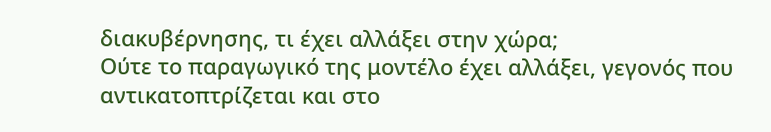διακυβέρνησης, τι έχει αλλάξει στην χώρα;
Ούτε το παραγωγικό της μοντέλο έχει αλλάξει, γεγονός που αντικατοπτρίζεται και στο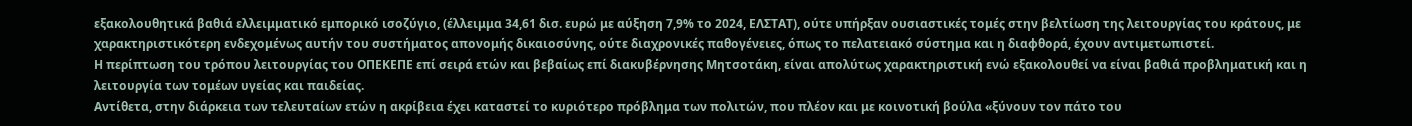εξακολουθητικά βαθιά ελλειμματικό εμπορικό ισοζύγιο, (έλλειμμα 34,61 δισ. ευρώ με αύξηση 7,9% το 2024, ΕΛΣΤΑΤ), ούτε υπήρξαν ουσιαστικές τομές στην βελτίωση της λειτουργίας του κράτους, με χαρακτηριστικότερη ενδεχομένως αυτήν του συστήματος απονομής δικαιοσύνης, ούτε διαχρονικές παθογένειες, όπως το πελατειακό σύστημα και η διαφθορά, έχουν αντιμετωπιστεί.
Η περίπτωση του τρόπου λειτουργίας του ΟΠΕΚΕΠΕ επί σειρά ετών και βεβαίως επί διακυβέρνησης Μητσοτάκη, είναι απολύτως χαρακτηριστική ενώ εξακολουθεί να είναι βαθιά προβληματική και η λειτουργία των τομέων υγείας και παιδείας.
Αντίθετα, στην διάρκεια των τελευταίων ετών η ακρίβεια έχει καταστεί το κυριότερο πρόβλημα των πολιτών, που πλέον και με κοινοτική βούλα «ξύνουν τον πάτο του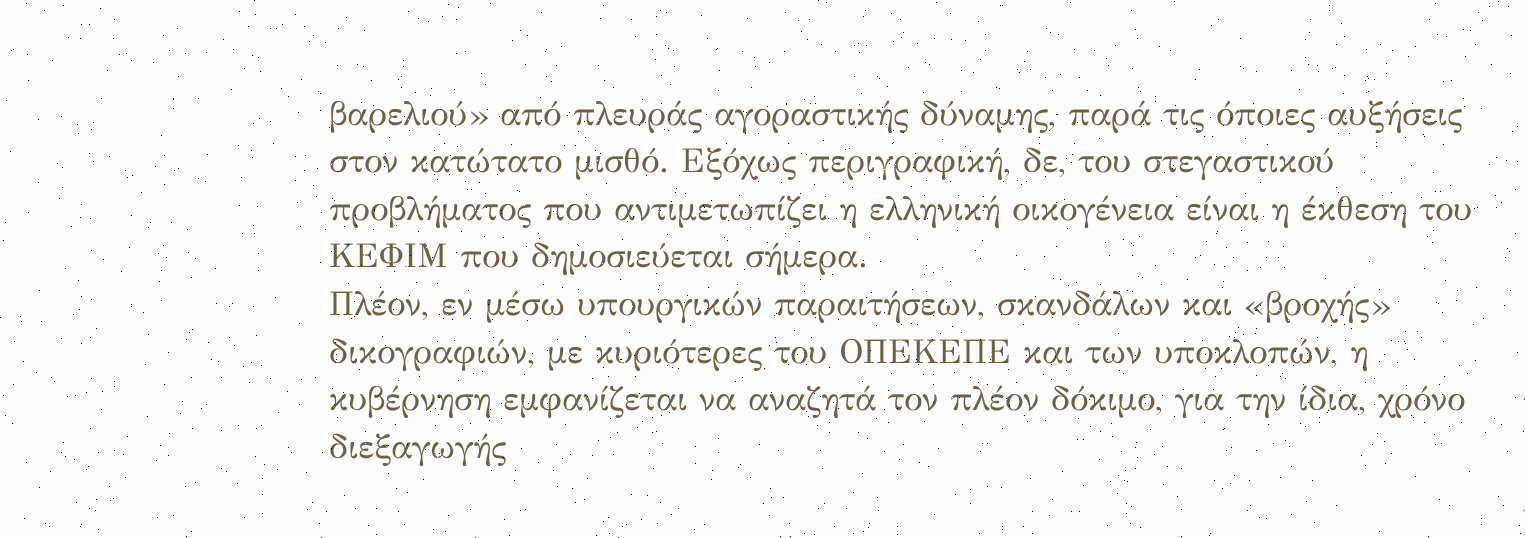βαρελιού» από πλευράς αγοραστικής δύναμης, παρά τις όποιες αυξήσεις στον κατώτατο μισθό. Εξόχως περιγραφική, δε, του στεγαστικού προβλήματος που αντιμετωπίζει η ελληνική οικογένεια είναι η έκθεση του ΚΕΦΙΜ που δημοσιεύεται σήμερα.
Πλέον, εν μέσω υπουργικών παραιτήσεων, σκανδάλων και «βροχής» δικογραφιών, με κυριότερες του ΟΠΕΚΕΠΕ και των υποκλοπών, η κυβέρνηση εμφανίζεται να αναζητά τον πλέον δόκιμο, για την ίδια, χρόνο διεξαγωγής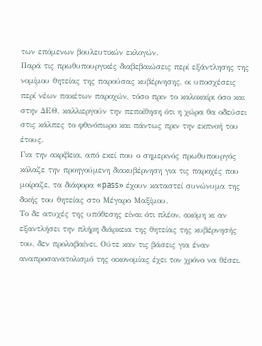των επόμενων βουλευτικών εκλογών.
Παρά τις πρωθυπουργικές διαβεβαιώσεις περί εξάντλησης της νομίμου θητείας της παρούσας κυβέρνησης, οι υποσχέσεις περί νέων πακέτων παροχών, τόσο πριν το καλοκαίρι όσο και στην ΔΕΘ, καλλιεργούν την πεποίθηση ότι η χώρα θα οδεύσει στις κάλπες το φθινόπωρο και πάντως πριν την εκπνοή του έτους.
Για την ακρίβεια, από εκεί που ο σημερινός πρωθυπουργός κόλαζε την προηγούμενη διακυβέρνηση για τις παροχές που μοίραζε, τα διάφορα «pass» έχουν καταστεί συνώνυμα της δικής του θητείας στο Μέγαρο Μαξίμου.
Το δε ατυχές της υπόθεσης είναι ότι πλέον, ακόμη κι αν εξαντλήσει την πλήρη διάρκεια της θητείας της κυβέρνησής του, δεν προλαβαίνει. Ούτε καν τις βάσεις για έναν αναπροσανατολισμό της οικονομίας έχει τον χρόνο να θέσει.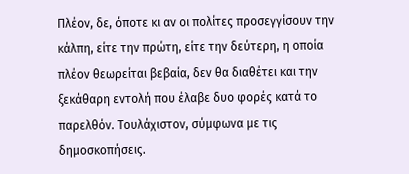Πλέον, δε, όποτε κι αν οι πολίτες προσεγγίσουν την κάλπη, είτε την πρώτη, είτε την δεύτερη, η οποία πλέον θεωρείται βεβαία, δεν θα διαθέτει και την ξεκάθαρη εντολή που έλαβε δυο φορές κατά το παρελθόν. Τουλάχιστον, σύμφωνα με τις δημοσκοπήσεις.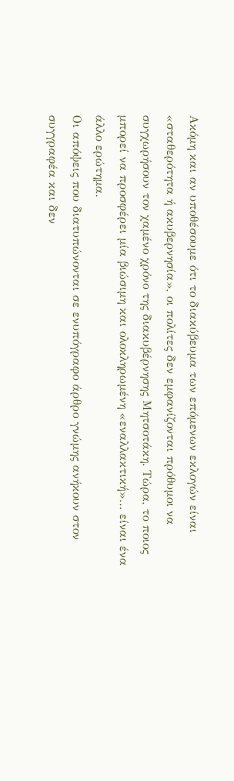Ακόμη και αν υποθέσουμε ότι το διακύβευμα των επόμενων εκλογών είναι «σταθερότητα ή ακυβερνησία», οι πολίτες δεν εμφανίζονται πρόθυμοι να συγχωρήσουν τον χαμένο χρόνο της διακυβέρνησης Μητσοτάκη. Τώρα, το ποιος μπορεί να προσφέρει μία βιώσιμη και ολοκληρωμένη «εναλλακτική»… είναι ένα άλλο ερώτημα.
Oι απόψεις που διατυπώνονται σε ενυπόγραφο άρθρο γνώμης ανήκουν στον συγγραφέα και δεν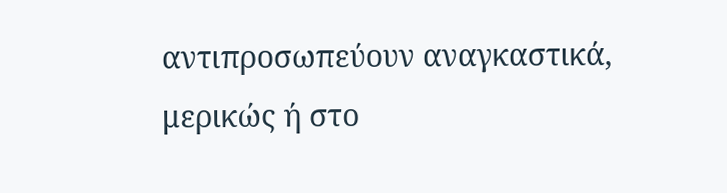αντιπροσωπεύουν αναγκαστικά, μερικώς ή στο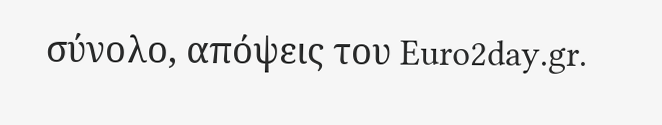σύνολο, απόψεις του Euro2day.gr.